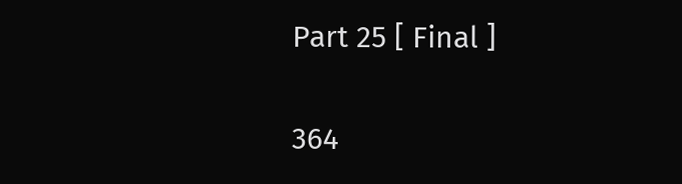Part 25 [ Final ]

364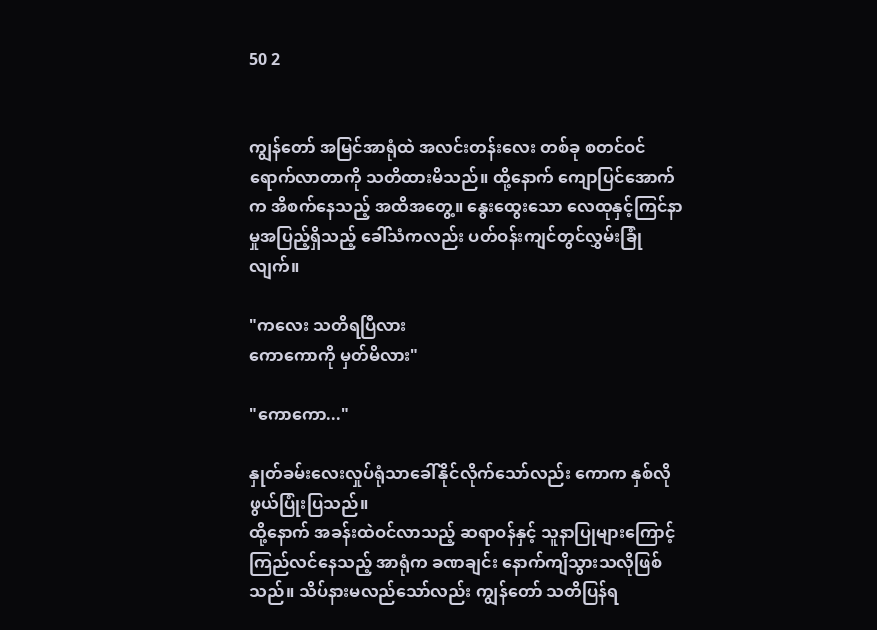50 2


ကျွန်တော် အမြင်အာရုံထဲ အလင်းတန်းလေး တစ်ခု စတင်ဝင်ရောက်လာတာကို သတိထားမိသည်။ ထို့နောက် ကျောပြင်အောက်က အိစက်နေသည့် အထိအတွေ့။ နွေးထွေးသော လေထုနှင့်ကြင်နာမှုအပြည့်ရှိသည့် ခေါ်သံကလည်း ပတ်ဝန်းကျင်တွင်လွှမ်းခြုံလျက်။

"ကလေး သတိရပြီလား
ကောကောကို မှတ်မိလား"

"ကောကော..."

နှုတ်ခမ်းလေးလှုပ်ရုံသာခေါ်နိုင်လိုက်သော်လည်း ကောက နှစ်လိုဖွယ်ပြုံးပြသည်။
ထို့နောက် အခန်းထဲဝင်လာသည့် ဆရာဝန်နှင့် သူနာပြုများကြောင့် ကြည်လင်နေသည့် အာရုံက ခဏချင်း နောက်ကျိသွားသလိုဖြစ်သည်။ သိပ်နားမလည်သော်လည်း ကျွန်တော် သတိပြန်ရ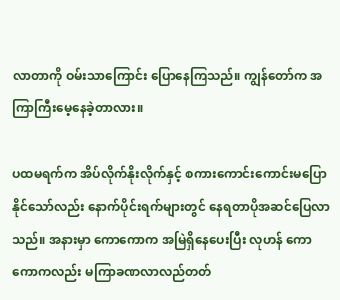လာတာကို ဝမ်းသာကြောင်း ပြောနေကြသည်။ ကျွန်တော်က အကြာကြီးမေ့နေခဲ့တာလား။

ပထမရက်က အိပ်လိုက်နိုးလိုက်နှင့် စကားကောင်းကောင်းမပြောနိုင်သော်လည်း နောက်ပိုင်းရက်များတွင် နေရတာပိုအဆင်ပြေလာသည်။ အနားမှာ ကောကောက အမြဲရှိနေပေးပြီး လုဟန် ကောကောကလည်း မကြာခဏလာလည်တတ်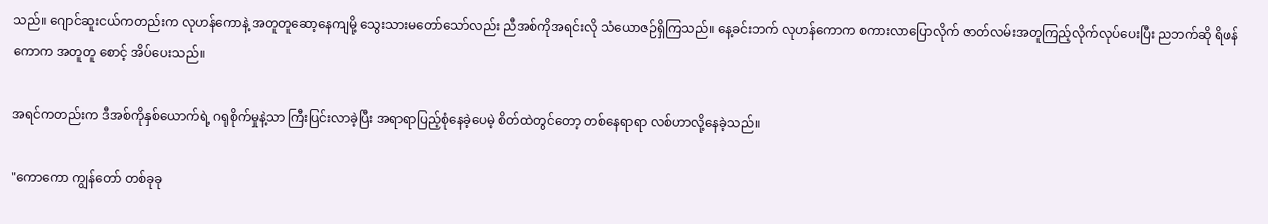သည်။ ဂျောင်ဆူးငယ်ကတည်းက လုဟန်ကောနဲ့ အတူတူဆော့နေကျမို့ သွေးသားမတော်သော်လည်း ညီအစ်ကိုအရင်းလို သံယောဇဉ်ရှိကြသည်။ နေ့ခင်းဘက် လုဟန်ကောက စကားလာပြောလိုက် ဇာတ်လမ်းအတူကြည့်လိုက်လုပ်ပေးပြီး ညဘက်ဆို ရိဖန်ကောက အတူတူ စောင့် အိပ်ပေးသည်။

အရင်ကတည်းက ဒီအစ်ကိုနှစ်ယောက်ရဲ့ ဂရုစိုက်မှုနဲ့သာ ကြီးပြင်းလာခဲ့ပြီး အရာရာပြည့်စုံနေခဲ့ပေမဲ့ စိတ်ထဲတွင်တော့ တစ်နေရာရာ လစ်ဟာလို့နေခဲ့သည်။

"ကောကော ကျွန်တော် တစ်ခုခု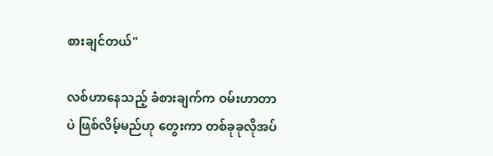စားချင်တယ်"

လစ်ဟာနေသည့် ခံစားချက်က ဝမ်းဟာတာပဲ ဖြစ်လိမ့်မည်ဟု တွေးကာ တစ်ခုခုလိုအပ်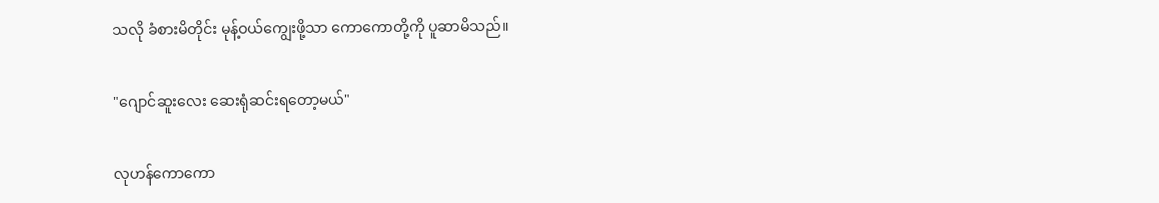သလို ခံစားမိတိုင်း မုန့်ဝယ်ကျွေးဖို့သာ ကောကောတို့ကို ပူဆာမိသည်။

"ဂျောင်ဆူးလေး ဆေးရုံဆင်းရတော့မယ်"

လုဟန်ကောကော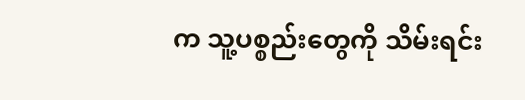က သူ့ပစ္စည်းတွေကို သိမ်းရင်း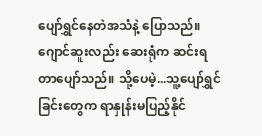ပျော်ရွှင်နေတဲအသံနဲ့ ပြောသည်။
ဂျောင်ဆူးလည်း ဆေးရုံက ဆင်းရတာပျော်သည်။ သို့ပေမဲ့...သူ့ပျော်ရွှင်ခြင်းတွေက ရာနှုန်းမပြည့်နိုင်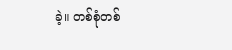ခဲ့။ တစ်စုံတစ်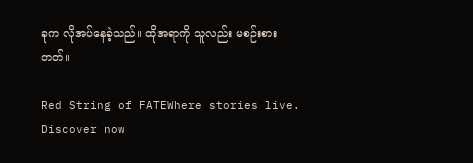ခုက လိုအပ်နေခဲ့သည်။ ထိုအရာကို သူလည်း မစဉ်းစားတတ်။

Red String of FATEWhere stories live. Discover now